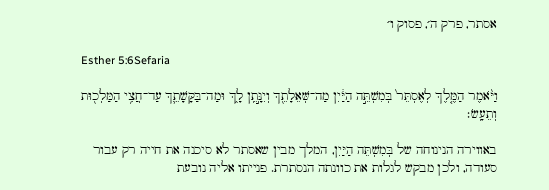אסתר, פרק ה׳, פסוק ו׳

Esther 5:6Sefaria

וַיֹּ֨אמֶר הַמֶּ֤לֶךְ לְאֶסְתֵּר֙ בְּמִשְׁתֵּ֣ה הַיַּ֔יִן מַה־שְּׁאֵלָתֵ֖ךְ וְיִנָּ֣תֵֽן לָ֑ךְ וּמַה־בַּקָּשָׁתֵ֛ךְ עַד־חֲצִ֥י הַמַּלְכ֖וּת וְתֵעָֽשׂ׃

באווירה הנינוחה של בְּמִשְׁתֵּה הַיַּיִן, המלך מבין שאסתר לא סיכנה את חייה רק עבור סעודה, ולכן מבקש לגלות את כוונתה הנסתרת. פנייתו אליה נובעת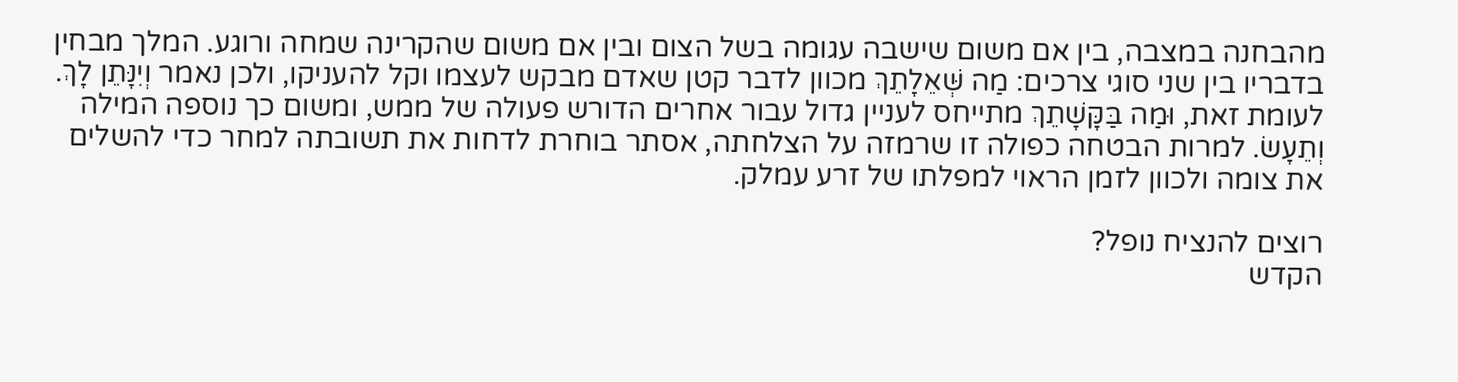מהבחנה במצבה, בין אם משום שישבה עגומה בשל הצום ובין אם משום שהקרינה שמחה ורוגע. המלך מבחין בדבריו בין שני סוגי צרכים: מַה שְּׁאֵלָתֵךְ מכוון לדבר קטן שאדם מבקש לעצמו וקל להעניקו, ולכן נאמר וְיִנָּתֵן לָךְ. לעומת זאת, וּמַה בַּקָּשָׁתֵךְ מתייחס לעניין גדול עבור אחרים הדורש פעולה של ממש, ומשום כך נוספה המילה וְתֵעָשׂ. למרות הבטחה כפולה זו שרמזה על הצלחתה, אסתר בוחרת לדחות את תשובתה למחר כדי להשלים את צומה ולכוון לזמן הראוי למפלתו של זרע עמלק.

רוצים להנציח נופל?
הקדש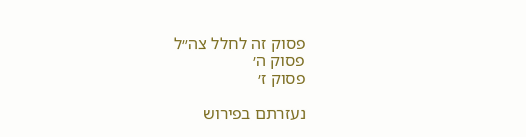פסוק זה לחלל צה״ל
פסוק ה׳
פסוק ז׳

נעזרתם בפירוש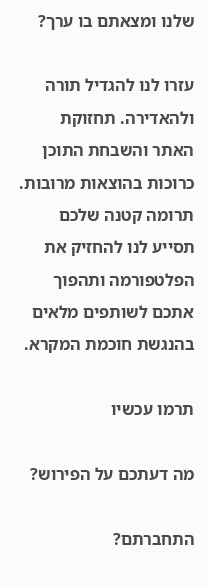שלנו ומצאתם בו ערך?

עזרו לנו להגדיל תורה ולהאדירה. תחזוקת האתר והשבחת התוכן כרוכות בהוצאות מרובות. תרומה קטנה שלכם תסייע לנו להחזיק את הפלטפורמה ותהפוך אתכם לשותפים מלאים בהנגשת חוכמת המקרא.

תרמו עכשיו

מה דעתכם על הפירוש?

התחברתם?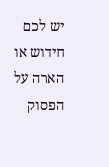יש לכם חידוש או הארה על הפסוק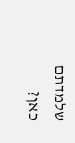שלמדתם כאן?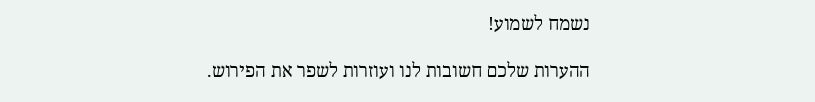נשמח לשמוע!

ההערות שלכם חשובות לנו ועוזרות לשפר את הפירוש.